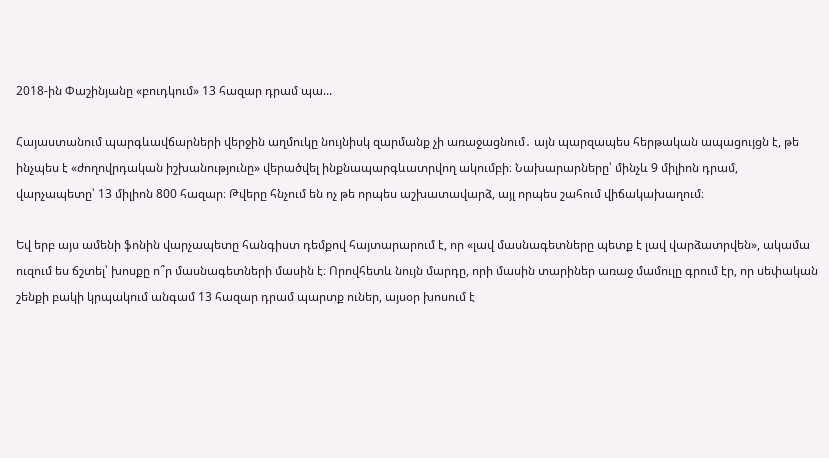2018-ին Փաշինյանը «բուդկում» 13 հազար դրամ պա...

Հայաստանում պարգևավճարների վերջին աղմուկը նույնիսկ զարմանք չի առաջացնում․ այն պարզապես հերթական ապացույցն է, թե ինչպես է «ժողովրդական իշխանությունը» վերածվել ինքնապարգևատրվող ակումբի։ Նախարարները՝ մինչև 9 միլիոն դրամ, վարչապետը՝ 13 միլիոն 800 հազար։ Թվերը հնչում են ոչ թե որպես աշխատավարձ, այլ որպես շահում վիճակախաղում։

Եվ երբ այս ամենի ֆոնին վարչապետը հանգիստ դեմքով հայտարարում է, որ «լավ մասնագետները պետք է լավ վարձատրվեն», ակամա ուզում ես ճշտել՝ խոսքը ո՞ր մասնագետների մասին է։ Որովհետև նույն մարդը, որի մասին տարիներ առաջ մամուլը գրում էր, որ սեփական շենքի բակի կրպակում անգամ 13 հազար դրամ պարտք ուներ, այսօր խոսում է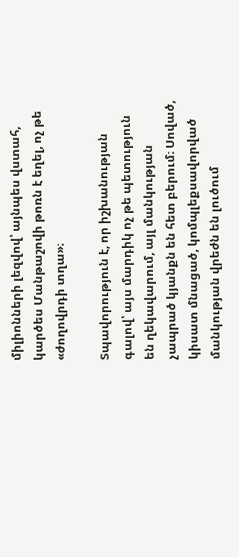միլիոնների լեզվով՝ այնպես վստահ, կարծես Մանթաշովի թոռն է եղել, ոչ թե «ժողովրդի տղա»։

Տպավորություն է, որ իշխանության գալով՝ այս մարդիկ ոչ թե պետություն են ղեկավարում, այլ մանկության չապրած կյանքն են հետ բերում։ Սոված, կիսատ մնացած, կոմպլեքսավորված մանկության վրեժն են լուծում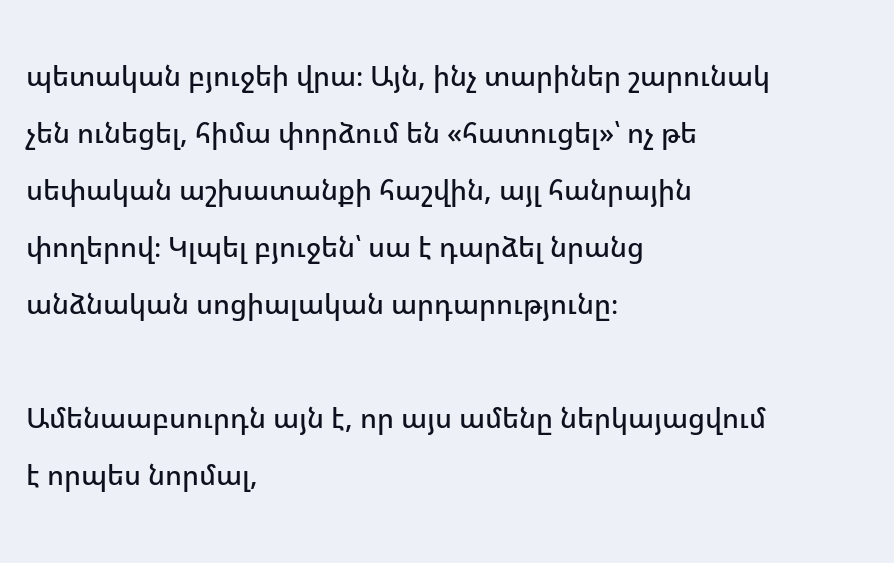պետական բյուջեի վրա։ Այն, ինչ տարիներ շարունակ չեն ունեցել, հիմա փորձում են «հատուցել»՝ ոչ թե սեփական աշխատանքի հաշվին, այլ հանրային փողերով։ Կլպել բյուջեն՝ սա է դարձել նրանց անձնական սոցիալական արդարությունը։

Ամենաաբսուրդն այն է, որ այս ամենը ներկայացվում է որպես նորմալ,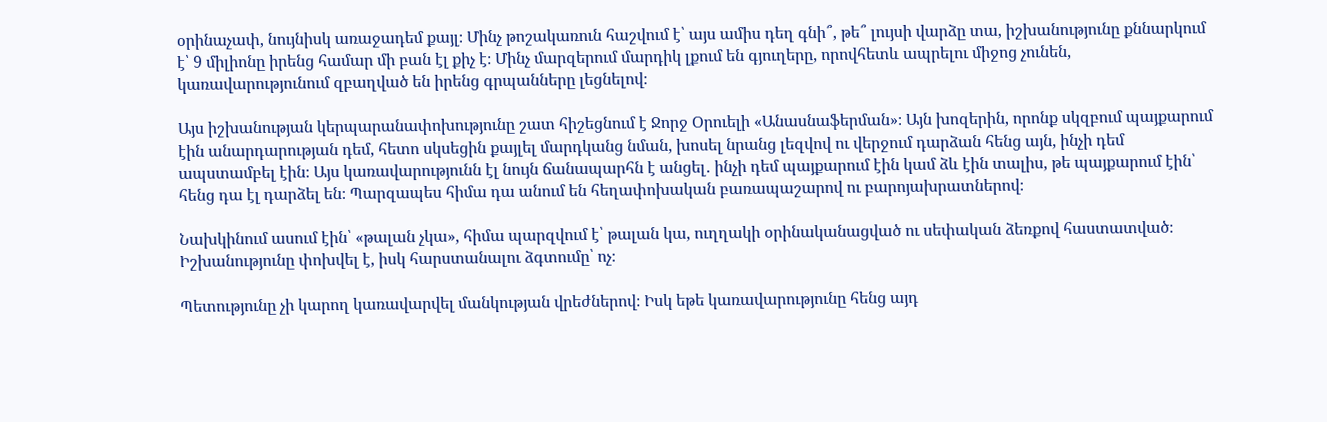օրինաչափ, նույնիսկ առաջադեմ քայլ։ Մինչ թոշակառուն հաշվում է՝ այս ամիս դեղ գնի՞, թե՞ լույսի վարձը տա, իշխանությունը քննարկում է՝ 9 միլիոնը իրենց համար մի բան էլ քիչ է։ Մինչ մարզերում մարդիկ լքում են գյուղերը, որովհետև ապրելու միջոց չունեն, կառավարությունում զբաղված են իրենց գրպանները լեցնելով։

Այս իշխանության կերպարանափոխությունը շատ հիշեցնում է Ջորջ Օրուելի «Անասնաֆերման»։ Այն խոզերին, որոնք սկզբում պայքարում էին անարդարության դեմ, հետո սկսեցին քայլել մարդկանց նման, խոսել նրանց լեզվով ու վերջում դարձան հենց այն, ինչի դեմ ապստամբել էին։ Այս կառավարությունն էլ նույն ճանապարհն է անցել․ ինչի դեմ պայքարում էին կամ ձև էին տալիս, թե պայքարում էին՝ հենց դա էլ դարձել են։ Պարզապես հիմա դա անում են հեղափոխական բառապաշարով ու բարոյախրատներով։

Նախկինում ասում էին՝ «թալան չկա», հիմա պարզվում է՝ թալան կա, ուղղակի օրինականացված ու սեփական ձեռքով հաստատված։ Իշխանությունը փոխվել է, իսկ հարստանալու ձգտումը՝ ոչ։

Պետությունը չի կարող կառավարվել մանկության վրեժներով։ Իսկ եթե կառավարությունը հենց այդ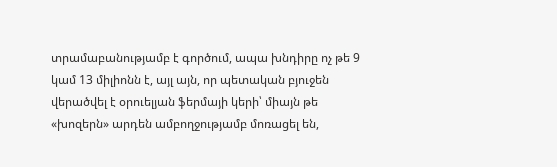տրամաբանությամբ է գործում, ապա խնդիրը ոչ թե 9 կամ 13 միլիոնն է, այլ այն, որ պետական բյուջեն վերածվել է օրուելյան ֆերմայի կերի՝ միայն թե «խոզերն» արդեն ամբողջությամբ մոռացել են,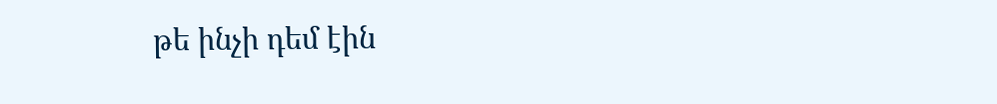թե ինչի դեմ էին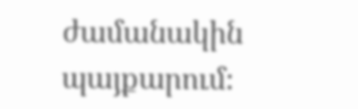ժամանակին պայքարում։